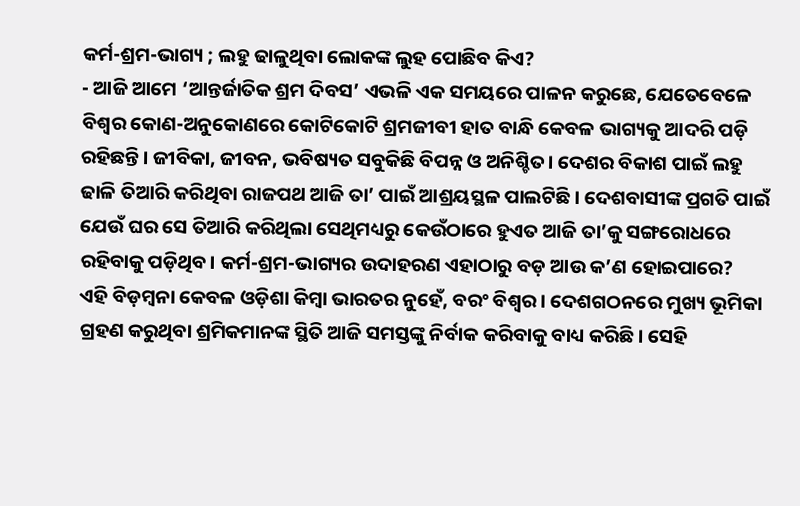କର୍ମ-ଶ୍ରମ-ଭାଗ୍ୟ ; ଲହୁ ଢାଳୁଥିବା ଲୋକଙ୍କ ଲୁହ ପୋଛିବ କିଏ?
- ଆଜି ଆମେ ‘ଆନ୍ତର୍ଜାତିକ ଶ୍ରମ ଦିବସ’ ଏଭଳି ଏକ ସମୟରେ ପାଳନ କରୁଛେ, ଯେତେବେଳେ ବିଶ୍ୱର କୋଣ-ଅନୁକୋଣରେ କୋଟିକୋଟି ଶ୍ରମଜୀବୀ ହାତ ବାନ୍ଧି କେବଳ ଭାଗ୍ୟକୁ ଆଦରି ପଡ଼ି ରହିଛନ୍ତି। ଜୀବିକା, ଜୀବନ, ଭବିଷ୍ୟତ ସବୁକିଛି ବିପନ୍ନ ଓ ଅନିଶ୍ଚିତ। ଦେଶର ବିକାଶ ପାଇଁ ଲହୁ ଢାଳି ତିଆରି କରିଥିବା ରାଜପଥ ଆଜି ତା’ ପାଇଁ ଆଶ୍ରୟସ୍ଥଳ ପାଲଟିଛି। ଦେଶବାସୀଙ୍କ ପ୍ରଗତି ପାଇଁ ଯେଉଁ ଘର ସେ ତିଆରି କରିଥିଲା ସେଥିମଧ୍ୟରୁ କେଉଁଠାରେ ହୁଏତ ଆଜି ତା’କୁ ସଙ୍ଗରୋଧରେ ରହିବାକୁ ପଡ଼ିଥିବ। କର୍ମ-ଶ୍ରମ-ଭାଗ୍ୟର ଉଦାହରଣ ଏହାଠାରୁ ବଡ଼ ଆଉ କ’ଣ ହୋଇପାରେ?
ଏହି ବିଡ଼ମ୍ବନା କେବଳ ଓଡ଼ିଶା କିମ୍ବା ଭାରତର ନୁହେଁ, ବରଂ ବିଶ୍ୱର। ଦେଶଗଠନରେ ମୁଖ୍ୟ ଭୂମିକା ଗ୍ରହଣ କରୁଥିବା ଶ୍ରମିକମାନଙ୍କ ସ୍ଥିତି ଆଜି ସମସ୍ତଙ୍କୁ ନିର୍ବାକ କରିବାକୁ ବାଧ୍ୟ କରିଛି। ସେହି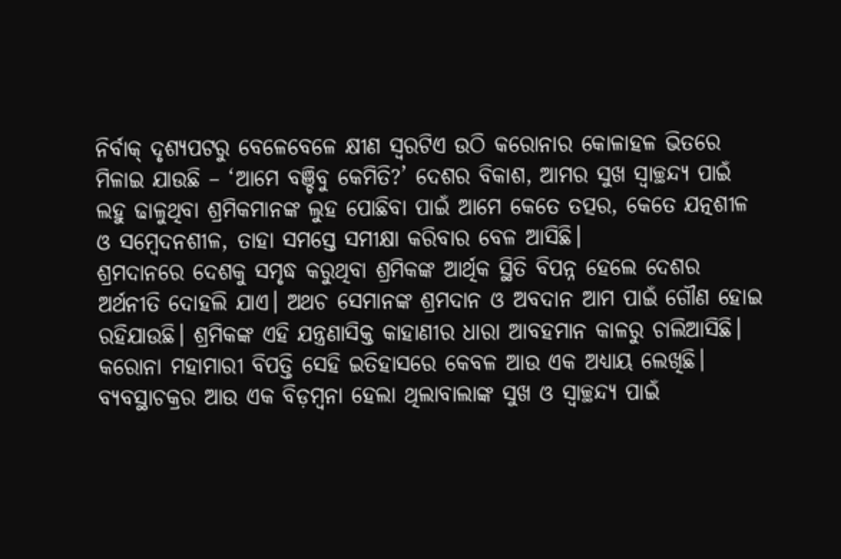ନିର୍ବାକ୍ ଦୃଶ୍ୟପଟରୁ ବେଳେବେଳେ କ୍ଷୀଣ ସ୍ୱରଟିଏ ଉଠି କରୋନାର କୋଳାହଳ ଭିତରେ ମିଳାଇ ଯାଉଛି – ‘ଆମେ ବଞ୍ଚିବୁ କେମିତି?’ ଦେଶର ବିକାଶ, ଆମର ସୁଖ ସ୍ୱାଚ୍ଛନ୍ଦ୍ୟ ପାଇଁ ଲହୁ ଢାଳୁଥିବା ଶ୍ରମିକମାନଙ୍କ ଲୁହ ପୋଛିବା ପାଇଁ ଆମେ କେତେ ତତ୍ପର, କେତେ ଯତ୍ନଶୀଳ ଓ ସମ୍ବେଦନଶୀଳ, ତାହା ସମସ୍ତେ ସମୀକ୍ଷା କରିବାର ବେଳ ଆସିଛି।
ଶ୍ରମଦାନରେ ଦେଶକୁ ସମୃଦ୍ଧ କରୁଥିବା ଶ୍ରମିକଙ୍କ ଆର୍ଥିକ ସ୍ଥିତି ବିପନ୍ନ ହେଲେ ଦେଶର ଅର୍ଥନୀତି ଦୋହଲି ଯାଏ। ଅଥଚ ସେମାନଙ୍କ ଶ୍ରମଦାନ ଓ ଅବଦାନ ଆମ ପାଇଁ ଗୌଣ ହୋଇ ରହିଯାଉଛି। ଶ୍ରମିକଙ୍କ ଏହି ଯନ୍ତ୍ରଣାସିକ୍ତ କାହାଣୀର ଧାରା ଆବହମାନ କାଳରୁ ଚାଲିଆସିଛି। କରୋନା ମହାମାରୀ ବିପତ୍ତି ସେହି ଇତିହାସରେ କେବଳ ଆଉ ଏକ ଅଧ୍ୟାୟ ଲେଖିଛି।
ବ୍ୟବସ୍ଥାଚକ୍ରର ଆଉ ଏକ ବିଡ଼ମ୍ବନା ହେଲା ଥିଲାବାଲାଙ୍କ ସୁଖ ଓ ସ୍ୱାଚ୍ଛନ୍ଦ୍ୟ ପାଇଁ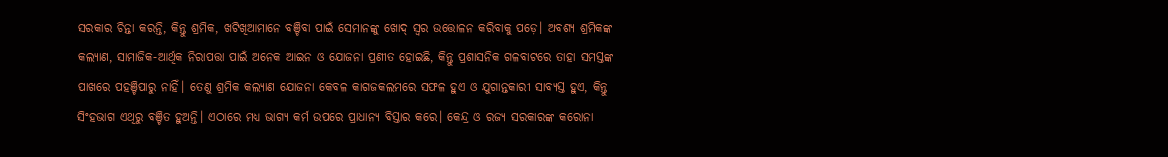ସରକାର ଚିନ୍ତା କରନ୍ତି, କିନ୍ତୁ ଶ୍ରମିକ, ଖଟିଖିଆମାନେ ବଞ୍ଚିବା ପାଇଁ ସେମାନଙ୍କୁ ଖୋଦ୍ ସ୍ୱର ଉତ୍ତୋଳନ କରିବାକୁ ପଡ଼େ। ଅବଶ୍ୟ ଶ୍ରମିକଙ୍କ କଲ୍ୟାଣ, ସାମାଜିକ-ଆର୍ଥିକ ନିରାପତ୍ତା ପାଇଁ ଅନେକ ଆଇନ ଓ ଯୋଜନା ପ୍ରଣୀତ ହୋଇଛି, କିନ୍ତୁ ପ୍ରଶାସନିକ ଗଳବାଟରେ ତାହା ସମସ୍ତଙ୍କ ପାଖରେ ପହଞ୍ଚିପାରୁ ନାହିଁ। ତେଣୁ ଶ୍ରମିକ କଲ୍ୟାଣ ଯୋଜନା କେବଳ କାଗଜକଲମରେ ସଫଳ ହୁଏ ଓ ଯୁଗାନ୍ତକାରୀ ସାବ୍ୟସ୍ତ ହୁଏ, କିନ୍ତୁ ସିଂହଭାଗ ଏଥିରୁ ବଞ୍ଚିତ ହୁଅନ୍ତି। ଏଠାରେ ମଧ୍ୟ ଭାଗ୍ୟ କର୍ମ ଉପରେ ପ୍ରାଧାନ୍ୟ ବିସ୍ତାର କରେ। କେନ୍ଦ୍ର ଓ ରଜ୍ୟ ସରକାରଙ୍କ କରୋନା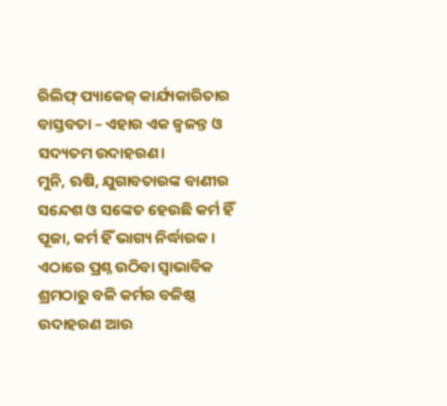ରିଲିଫ୍ ପ୍ୟାକେଜ୍ କାର୍ଯ୍ୟକାରିତାର ବାସ୍ତବତା – ଏହାର ଏକ ଜ୍ୱଳନ୍ତ ଓ ସଦ୍ୟତମ ଉଦାହରଣ।
ମୁନି, ଋଷି, ଯୁଗାବତାରଙ୍କ ବାଣୀର ସନ୍ଦେଶ ଓ ସଙ୍କେତ ହେଉଛି କର୍ମ ହିଁ ପୂଜା, କର୍ମ ହିଁ ଭାଗ୍ୟ ନିର୍ଦ୍ଧାରକ। ଏଠାରେ ପ୍ରଶ୍ନ ଉଠିବା ସ୍ୱାଭାବିକ ଶ୍ରମଠାରୁ ବଳି କର୍ମର ବଳିଷ୍ଠ ଉଦାହରଣ ଆଉ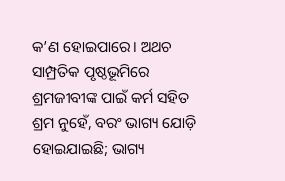କ’ଣ ହୋଇପାରେ। ଅଥଚ ସାମ୍ପ୍ରତିକ ପୃଷ୍ଠଭୂମିରେ ଶ୍ରମଜୀବୀଙ୍କ ପାଇଁ କର୍ମ ସହିତ ଶ୍ରମ ନୁହେଁ, ବରଂ ଭାଗ୍ୟ ଯୋଡ଼ି ହୋଇଯାଇଛି; ଭାଗ୍ୟ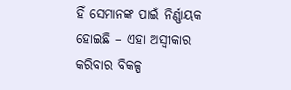ହିଁ ସେମାନଙ୍କ ପାଇଁ ନିର୍ଣ୍ଣାୟକ ହୋଇଛି – ଏହା ଅସ୍ୱୀକାର କରିବାର ବିକଳ୍ପ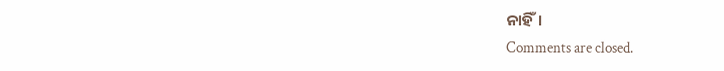ନାହିଁ।
Comments are closed.